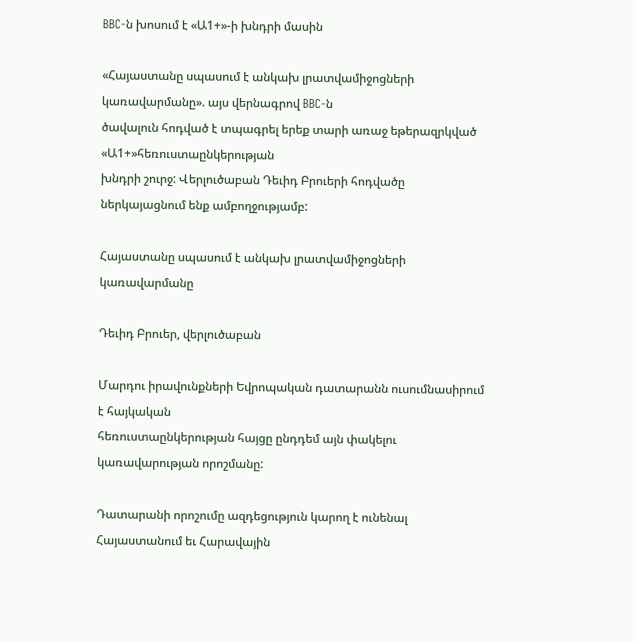BBC-ն խոսում է «Ա1+»-ի խնդրի մասին

«Հայաստանը սպասում է անկախ լրատվամիջոցների կառավարմանը». այս վերնագրով BBC-ն
ծավալուն հոդված է տպագրել երեք տարի առաջ եթերազրկված «Ա1+»հեռուստաընկերության
խնդրի շուրջ: Վերլուծաբան Դեւիդ Բրուերի հոդվածը ներկայացնում ենք ամբողջությամբ:

Հայաստանը սպասում է անկախ լրատվամիջոցների կառավարմանը

Դեւիդ Բրուեր, վերլուծաբան

Մարդու իրավունքների Եվրոպական դատարանն ուսումնասիրում է հայկական
հեռուստաընկերության հայցը ընդդեմ այն փակելու կառավարության որոշմանը:

Դատարանի որոշումը ազդեցություն կարող է ունենալ Հայաստանում եւ Հարավային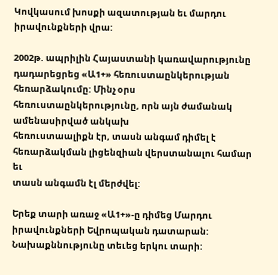Կովկասում խոսքի ազատության եւ մարդու իրավունքների վրա:

2002թ. ապրիլին Հայաստանի կառավարությունը դադարեցրեց «Ա1+» հեռուստաընկերության
հեռարձակումը: Մինչ օրս հեռուստաընկերությունը, որն այն ժամանակ ամենասիրված անկախ
հեռուստաալիքն էր, տասն անգամ դիմել է հեռարձակման լիցենզիան վերստանալու համար եւ
տասն անգամն էլ մերժվել:

Երեք տարի առաջ «Ա1+»-ը դիմեց Մարդու իրավունքների Եվրոպական դատարան:
Նախաքննությունը տեւեց երկու տարի: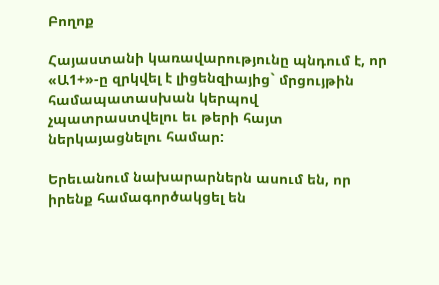Բողոք

Հայաստանի կառավարությունը պնդում է, որ «Ա1+»-ը զրկվել է լիցենզիայից` մրցույթին
համապատասխան կերպով չպատրաստվելու եւ թերի հայտ ներկայացնելու համար:

Երեւանում նախարարներն ասում են, որ իրենք համագործակցել են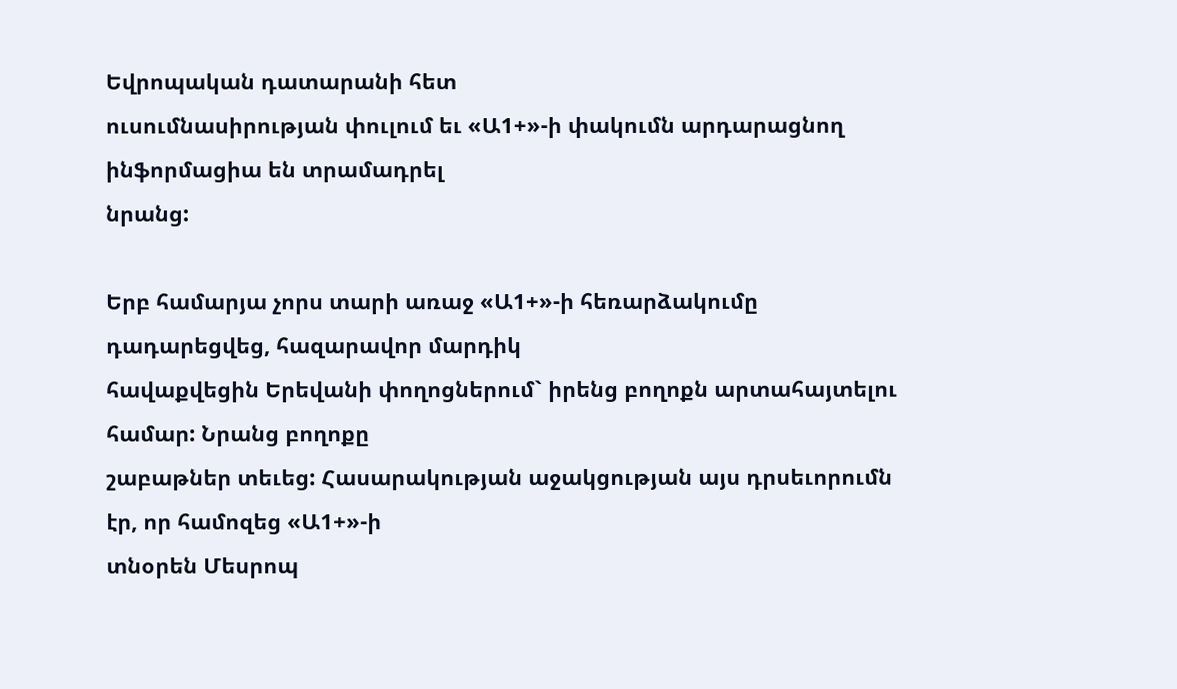Եվրոպական դատարանի հետ
ուսումնասիրության փուլում եւ «Ա1+»-ի փակումն արդարացնող ինֆորմացիա են տրամադրել
նրանց:

Երբ համարյա չորս տարի առաջ «Ա1+»-ի հեռարձակումը դադարեցվեց, հազարավոր մարդիկ
հավաքվեցին Երեվանի փողոցներում` իրենց բողոքն արտահայտելու համար: Նրանց բողոքը
շաբաթներ տեւեց: Հասարակության աջակցության այս դրսեւորումն էր, որ համոզեց «Ա1+»-ի
տնօրեն Մեսրոպ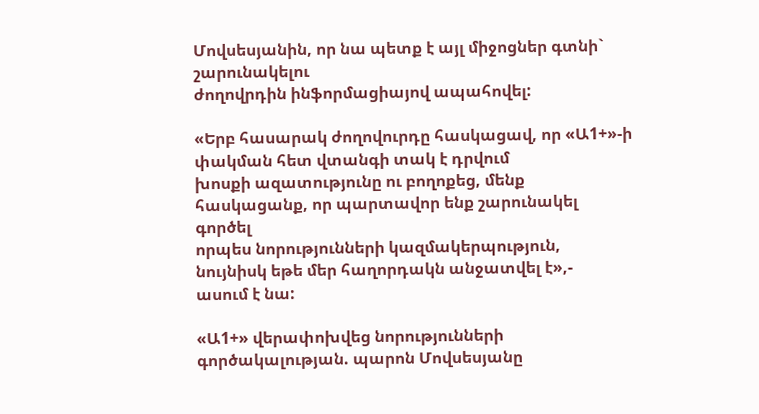Մովսեսյանին, որ նա պետք է այլ միջոցներ գտնի` շարունակելու
ժողովրդին ինֆորմացիայով ապահովել:

«Երբ հասարակ ժողովուրդը հասկացավ, որ «Ա1+»-ի փակման հետ վտանգի տակ է դրվում
խոսքի ազատությունը ու բողոքեց, մենք հասկացանք, որ պարտավոր ենք շարունակել գործել
որպես նորությունների կազմակերպություն, նույնիսկ եթե մեր հաղորդակն անջատվել է»,-
ասում է նա:

«Ա1+» վերափոխվեց նորությունների գործակալության. պարոն Մովսեսյանը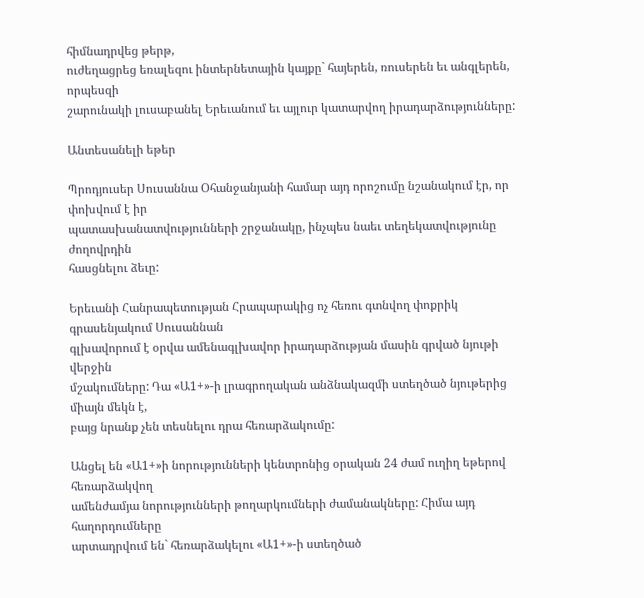հիմնադրվեց թերթ,
ուժեղացրեց եռալեզու ինտերնետային կայքը` հայերեն, ռուսերեն եւ անգլերեն, որպեսզի
շարունակի լուսաբանել Երեւանում եւ այլուր կատարվող իրադարձությունները:

Անտեսանելի եթեր

Պրոդյուսեր Սուսաննա Օհանջանյանի համար այդ որոշումը նշանակում էր, որ փոխվում է իր
պատասխանատվությունների շրջանակը, ինչպես նաեւ տեղեկատվությունը ժողովրդին
հասցնելու ձեւը:

Երեւանի Հանրապետության Հրապարակից ոչ հեռու գտնվող փոքրիկ գրասենյակում Սուսաննան
գլխավորում է օրվա ամենագլխավոր իրադարձության մասին գրված նյութի վերջին
մշակումները: Դա «Ա1+»-ի լրագրողական անձնակազմի ստեղծած նյութերից միայն մեկն է,
բայց նրանք չեն տեսնելու դրա հեռարձակումը:

Անցել են «Ա1+»ի նորությունների կենտրոնից օրական 24 ժամ ուղիղ եթերով հեռարձակվող
ամենժամյա նորությունների թողարկումների ժամանակները: Հիմա այդ հաղորդումները
արտադրվում են` հեռարձակելու «Ա1+»-ի ստեղծած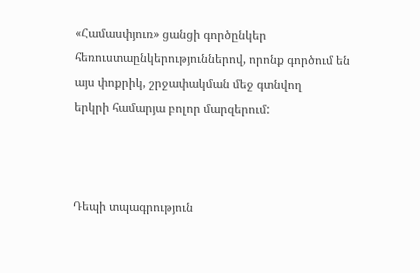«Համասփյուռ» ցանցի գործընկեր
հեռուստաընկերություններով, որոնք գործում են այս փոքրիկ, շրջափակման մեջ գտնվող
երկրի համարյա բոլոր մարզերում:



Դեպի տպագրություն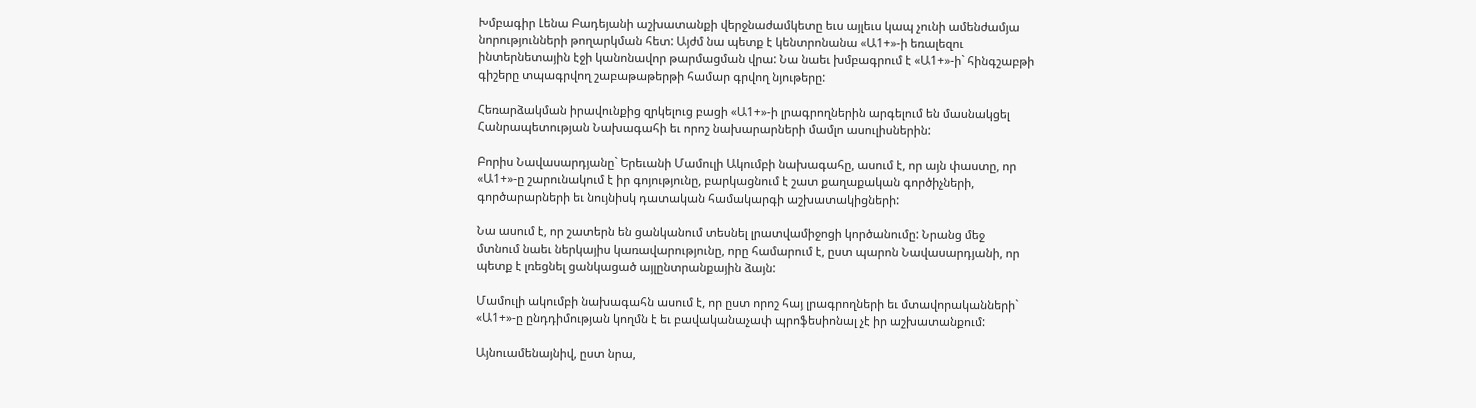Խմբագիր Լենա Բադեյանի աշխատանքի վերջնաժամկետը եւս այլեւս կապ չունի ամենժամյա
նորությունների թողարկման հետ: Այժմ նա պետք է կենտրոնանա «Ա1+»-ի եռալեզու
ինտերնետային էջի կանոնավոր թարմացման վրա: Նա նաեւ խմբագրում է «Ա1+»-ի` հինգշաբթի
գիշերը տպագրվող շաբաթաթերթի համար գրվող նյութերը:

Հեռարձակման իրավունքից զրկելուց բացի «Ա1+»-ի լրագրողներին արգելում են մասնակցել
Հանրապետության Նախագահի եւ որոշ նախարարների մամլո ասուլիսներին:

Բորիս Նավասարդյանը` Երեւանի Մամուլի Ակումբի նախագահը, ասում է, որ այն փաստը, որ
«Ա1+»-ը շարունակում է իր գոյությունը, բարկացնում է շատ քաղաքական գործիչների,
գործարարների եւ նույնիսկ դատական համակարգի աշխատակիցների:

Նա ասում է, որ շատերն են ցանկանում տեսնել լրատվամիջոցի կործանումը: Նրանց մեջ
մտնում նաեւ ներկայիս կառավարությունը, որը համարում է, ըստ պարոն Նավասարդյանի, որ
պետք է լռեցնել ցանկացած այլընտրանքային ձայն:

Մամուլի ակումբի նախագահն ասում է, որ ըստ որոշ հայ լրագրողների եւ մտավորականների`
«Ա1+»-ը ընդդիմության կողմն է եւ բավականաչափ պրոֆեսիոնալ չէ իր աշխատանքում:

Այնուամենայնիվ, ըստ նրա,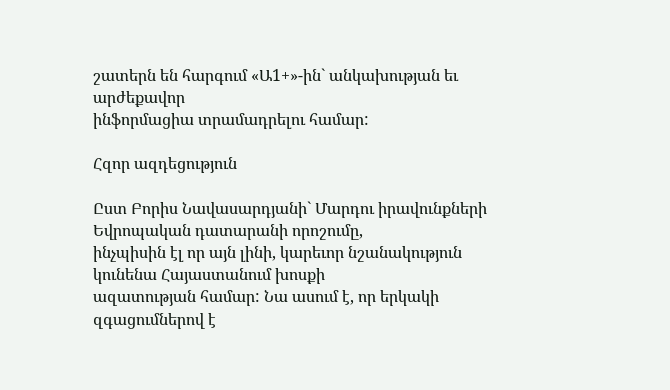շատերն են հարգում «Ա1+»-ին` անկախության եւ արժեքավոր
ինֆորմացիա տրամադրելու համար:

Հզոր ազդեցություն

Ըստ Բորիս Նավասարդյանի` Մարդու իրավունքների Եվրոպական դատարանի որոշումը,
ինչպիսին էլ որ այն լինի, կարեւոր նշանակություն կունենա Հայաստանում խոսքի
ազատության համար: Նա ասում է, որ երկակի զգացումներով է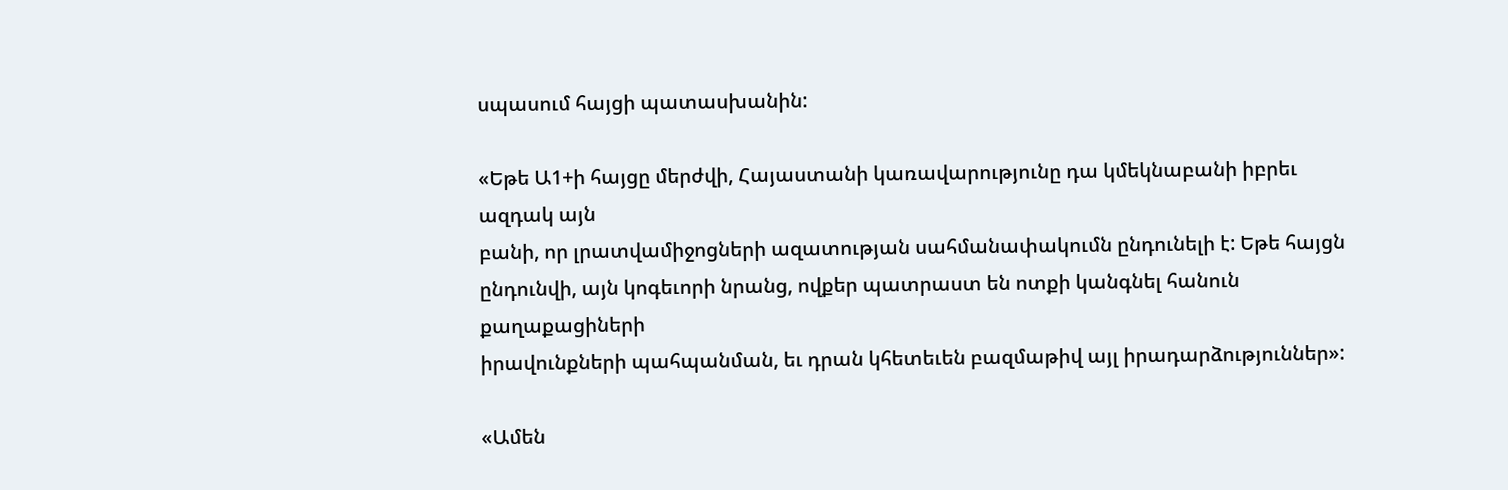սպասում հայցի պատասխանին:

«Եթե Ա1+ի հայցը մերժվի, Հայաստանի կառավարությունը դա կմեկնաբանի իբրեւ ազդակ այն
բանի, որ լրատվամիջոցների ազատության սահմանափակումն ընդունելի է: Եթե հայցն
ընդունվի, այն կոգեւորի նրանց, ովքեր պատրաստ են ոտքի կանգնել հանուն քաղաքացիների
իրավունքների պահպանման, եւ դրան կհետեւեն բազմաթիվ այլ իրադարձություններ»:

«Ամեն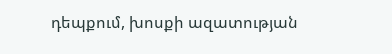դեպքում, խոսքի ազատության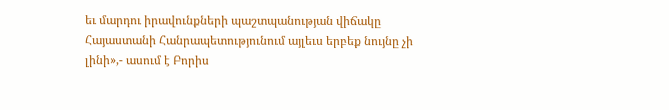եւ մարդու իրավունքների պաշտպանության վիճակը
Հայաստանի Հանրապետությունում այլեւս երբեք նույնը չի լինի»,- ասում է Բորիս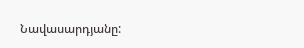Նավասարդյանը: